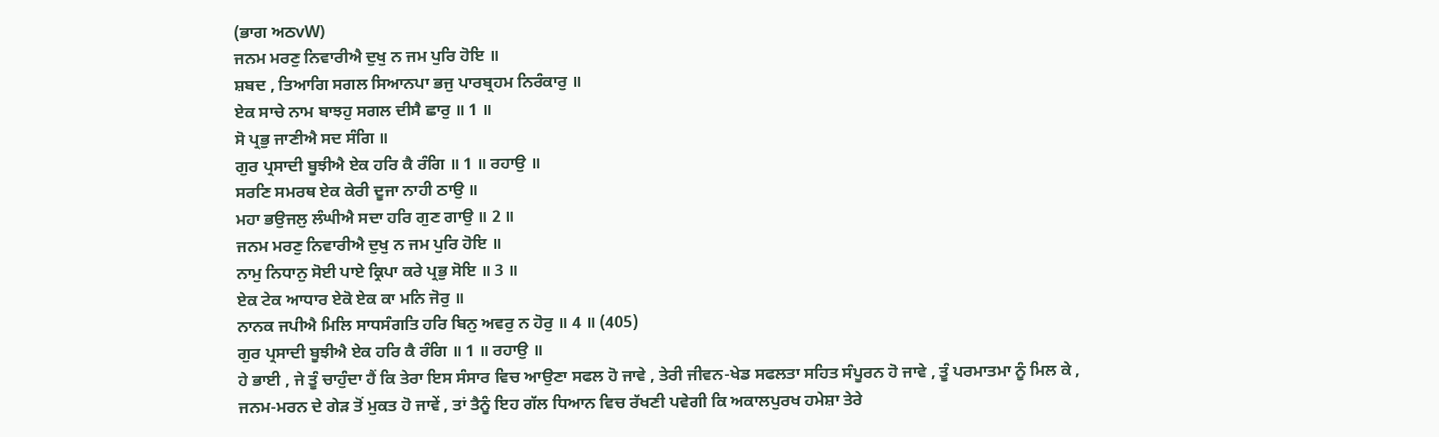(ਭਾਗ ਅਠvW)
ਜਨਮ ਮਰਣੁ ਨਿਵਾਰੀਐ ਦੁਖੁ ਨ ਜਮ ਪੁਰਿ ਹੋਇ ॥
ਸ਼ਬਦ , ਤਿਆਗਿ ਸਗਲ ਸਿਆਨਪਾ ਭਜੁ ਪਾਰਬ੍ਰਹਮ ਨਿਰੰਕਾਰੁ ॥
ਏਕ ਸਾਚੇ ਨਾਮ ਬਾਝਹੁ ਸਗਲ ਦੀਸੈ ਛਾਰੁ ॥ 1 ॥
ਸੋ ਪ੍ਰਭੁ ਜਾਣੀਐ ਸਦ ਸੰਗਿ ॥
ਗੁਰ ਪ੍ਰਸਾਦੀ ਬੂਝੀਐ ਏਕ ਹਰਿ ਕੈ ਰੰਗਿ ॥ 1 ॥ ਰਹਾਉ ॥
ਸਰਣਿ ਸਮਰਥ ਏਕ ਕੇਰੀ ਦੂਜਾ ਨਾਹੀ ਠਾਉ ॥
ਮਹਾ ਭਉਜਲੁ ਲੰਘੀਐ ਸਦਾ ਹਰਿ ਗੁਣ ਗਾਉ ॥ 2 ॥
ਜਨਮ ਮਰਣੁ ਨਿਵਾਰੀਐ ਦੁਖੁ ਨ ਜਮ ਪੁਰਿ ਹੋਇ ॥
ਨਾਮੁ ਨਿਧਾਨੁ ਸੋਈ ਪਾਏ ਕ੍ਰਿਪਾ ਕਰੇ ਪ੍ਰਭੁ ਸੋਇ ॥ 3 ॥
ਏਕ ਟੇਕ ਆਧਾਰ ਏਕੋ ਏਕ ਕਾ ਮਨਿ ਜੋਰੁ ॥
ਨਾਨਕ ਜਪੀਐ ਮਿਲਿ ਸਾਧਸੰਗਤਿ ਹਰਿ ਬਿਨੁ ਅਵਰੁ ਨ ਹੋਰੁ ॥ 4 ॥ (405)
ਗੁਰ ਪ੍ਰਸਾਦੀ ਬੂਝੀਐ ਏਕ ਹਰਿ ਕੈ ਰੰਗਿ ॥ 1 ॥ ਰਹਾਉ ॥
ਹੇ ਭਾਈ , ਜੇ ਤੂੰ ਚਾਹੁੰਦਾ ਹੈਂ ਕਿ ਤੇਰਾ ਇਸ ਸੰਸਾਰ ਵਿਚ ਆਉਣਾ ਸਫਲ ਹੋ ਜਾਵੇ , ਤੇਰੀ ਜੀਵਨ-ਖੇਡ ਸਫਲਤਾ ਸਹਿਤ ਸੰਪੂਰਨ ਹੋ ਜਾਵੇ , ਤੂੰ ਪਰਮਾਤਮਾ ਨੂੰ ਮਿਲ ਕੇ , ਜਨਮ-ਮਰਨ ਦੇ ਗੇੜ ਤੋਂ ਮੁਕਤ ਹੋ ਜਾਵੇਂ , ਤਾਂ ਤੈਨੂੰ ਇਹ ਗੱਲ ਧਿਆਨ ਵਿਚ ਰੱਖਣੀ ਪਵੇਗੀ ਕਿ ਅਕਾਲਪੁਰਖ ਹਮੇਸ਼ਾ ਤੇਰੇ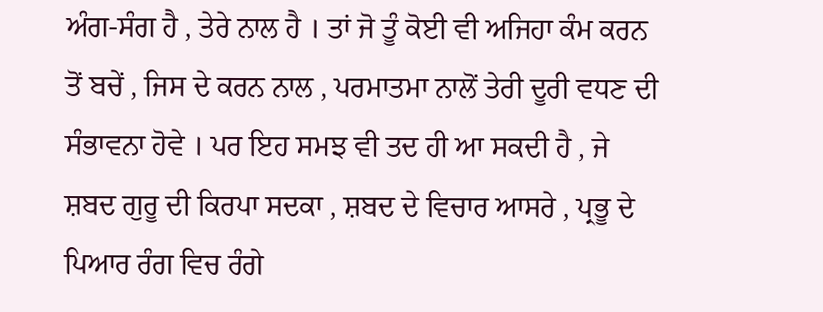ਅੰਗ-ਸੰਗ ਹੈ , ਤੇਰੇ ਨਾਲ ਹੈ । ਤਾਂ ਜੋ ਤੂੰ ਕੋਈ ਵੀ ਅਜਿਹਾ ਕੰਮ ਕਰਨ ਤੋਂ ਬਚੇਂ , ਜਿਸ ਦੇ ਕਰਨ ਨਾਲ , ਪਰਮਾਤਮਾ ਨਾਲੋਂ ਤੇਰੀ ਦੂਰੀ ਵਧਣ ਦੀ ਸੰਭਾਵਨਾ ਹੋਵੇ । ਪਰ ਇਹ ਸਮਝ ਵੀ ਤਦ ਹੀ ਆ ਸਕਦੀ ਹੈ , ਜੇ ਸ਼ਬਦ ਗੁਰੂ ਦੀ ਕਿਰਪਾ ਸਦਕਾ , ਸ਼ਬਦ ਦੇ ਵਿਚਾਰ ਆਸਰੇ , ਪ੍ਰਭੂ ਦੇ ਪਿਆਰ ਰੰਗ ਵਿਚ ਰੰਗੇ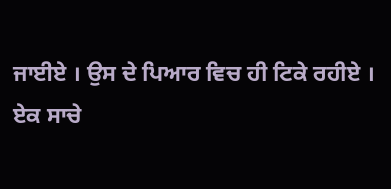ਜਾਈਏ । ਉਸ ਦੇ ਪਿਆਰ ਵਿਚ ਹੀ ਟਿਕੇ ਰਹੀਏ ।
ਏਕ ਸਾਚੇ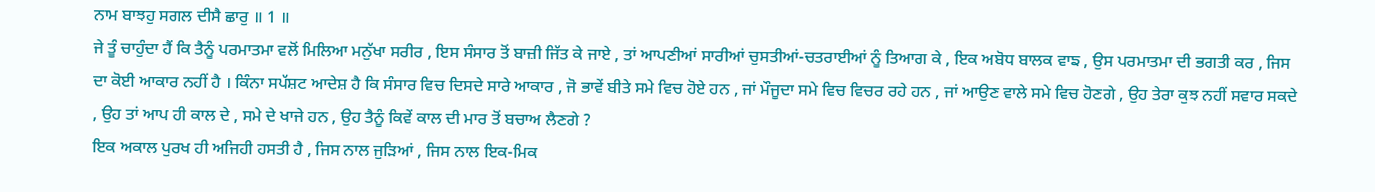ਨਾਮ ਬਾਝਹੁ ਸਗਲ ਦੀਸੈ ਛਾਰੁ ॥ 1 ॥
ਜੇ ਤੂੰ ਚਾਹੁੰਦਾ ਹੈਂ ਕਿ ਤੈਨੂੰ ਪਰਮਾਤਮਾ ਵਲੋਂ ਮਿਲਿਆ ਮਨੁੱਖਾ ਸਰੀਰ , ਇਸ ਸੰਸਾਰ ਤੋਂ ਬਾਜ਼ੀ ਜਿੱਤ ਕੇ ਜਾਏ , ਤਾਂ ਆਪਣੀਆਂ ਸਾਰੀਆਂ ਚੁਸਤੀਆਂ-ਚਤਰਾਈਆਂ ਨੂੰ ਤਿਆਗ ਕੇ , ਇਕ ਅਬੋਧ ਬਾਲਕ ਵਾਙ , ਉਸ ਪਰਮਾਤਮਾ ਦੀ ਭਗਤੀ ਕਰ , ਜਿਸ ਦਾ ਕੋਈ ਆਕਾਰ ਨਹੀਂ ਹੈ । ਕਿੰਨਾ ਸਪੱਸ਼ਟ ਆਦੇਸ਼ ਹੈ ਕਿ ਸੰਸਾਰ ਵਿਚ ਦਿਸਦੇ ਸਾਰੇ ਆਕਾਰ , ਜੋ ਭਾਵੇਂ ਬੀਤੇ ਸਮੇ ਵਿਚ ਹੋਏ ਹਨ , ਜਾਂ ਮੌਜੂਦਾ ਸਮੇ ਵਿਚ ਵਿਚਰ ਰਹੇ ਹਨ , ਜਾਂ ਆਉਣ ਵਾਲੇ ਸਮੇ ਵਿਚ ਹੋਣਗੇ , ਉਹ ਤੇਰਾ ਕੁਝ ਨਹੀਂ ਸਵਾਰ ਸਕਦੇ , ਉਹ ਤਾਂ ਆਪ ਹੀ ਕਾਲ ਦੇ , ਸਮੇ ਦੇ ਖਾਜੇ ਹਨ , ਉਹ ਤੈਨੂੰ ਕਿਵੇਂ ਕਾਲ ਦੀ ਮਾਰ ਤੋਂ ਬਚਾਅ ਲੈਣਗੇ ?
ਇਕ ਅਕਾਲ ਪੁਰਖ ਹੀ ਅਜਿਹੀ ਹਸਤੀ ਹੈ , ਜਿਸ ਨਾਲ ਜੁੜਿਆਂ , ਜਿਸ ਨਾਲ ਇਕ-ਮਿਕ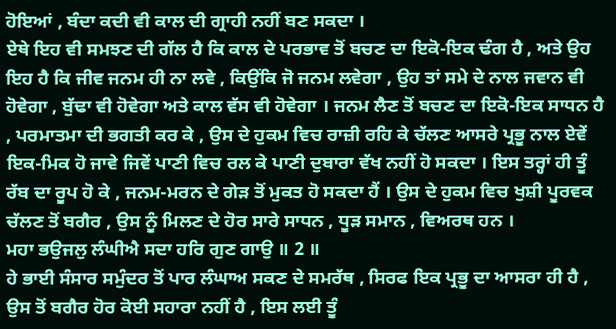ਹੋਇਆਂ , ਬੰਦਾ ਕਦੀ ਵੀ ਕਾਲ ਦੀ ਗ੍ਰਾਹੀ ਨਹੀਂ ਬਣ ਸਕਦਾ ।
ਏਥੇ ਇਹ ਵੀ ਸਮਝਣ ਦੀ ਗੱਲ ਹੈ ਕਿ ਕਾਲ ਦੇ ਪਰਭਾਵ ਤੋਂ ਬਚਣ ਦਾ ਇਕੋ-ਇਕ ਢੰਗ ਹੈ , ਅਤੇ ਉਹ ਇਹ ਹੈ ਕਿ ਜੀਵ ਜਨਮ ਹੀ ਨਾ ਲਵੇ , ਕਿਉਂਕਿ ਜੋ ਜਨਮ ਲਵੇਗਾ , ਉਹ ਤਾਂ ਸਮੇ ਦੇ ਨਾਲ ਜਵਾਨ ਵੀ ਹੋਵੇਗਾ , ਬੁੱਢਾ ਵੀ ਹੋਵੇਗਾ ਅਤੇ ਕਾਲ ਵੱਸ ਵੀ ਹੋਵੇਗਾ । ਜਨਮ ਲੈਣ ਤੋਂ ਬਚਣ ਦਾ ਇਕੋ-ਇਕ ਸਾਧਨ ਹੈ , ਪਰਮਾਤਮਾ ਦੀ ਭਗਤੀ ਕਰ ਕੇ , ਉਸ ਦੇ ਹੁਕਮ ਵਿਚ ਰਾਜ਼ੀ ਰਹਿ ਕੇ ਚੱਲਣ ਆਸਰੇ ਪ੍ਰਭੂ ਨਾਲ ਏਵੇਂ ਇਕ-ਮਿਕ ਹੋ ਜਾਵੇ ਜਿਵੇਂ ਪਾਣੀ ਵਿਚ ਰਲ ਕੇ ਪਾਣੀ ਦੁਬਾਰਾ ਵੱਖ ਨਹੀਂ ਹੋ ਸਕਦਾ । ਇਸ ਤਰ੍ਹਾਂ ਹੀ ਤੂੰ ਰੱਬ ਦਾ ਰੂਪ ਹੋ ਕੇ , ਜਨਮ-ਮਰਨ ਦੇ ਗੇੜ ਤੋਂ ਮੁਕਤ ਹੋ ਸਕਦਾ ਹੈਂ । ਉਸ ਦੇ ਹੁਕਮ ਵਿਚ ਖੁਸ਼ੀ ਪੂਰਵਕ ਚੱਲਣ ਤੋਂ ਬਗੈਰ , ਉਸ ਨੂੰ ਮਿਲਣ ਦੇ ਹੋਰ ਸਾਰੇ ਸਾਧਨ , ਧੂੜ ਸਮਾਨ , ਵਿਅਰਥ ਹਨ ।
ਮਹਾ ਭਉਜਲੁ ਲੰਘੀਐ ਸਦਾ ਹਰਿ ਗੁਣ ਗਾਉ ॥ 2 ॥
ਹੇ ਭਾਈ ਸੰਸਾਰ ਸਮੁੰਦਰ ਤੋਂ ਪਾਰ ਲੰਘਾਅ ਸਕਣ ਦੇ ਸਮਰੱਥ , ਸਿਰਫ ਇਕ ਪ੍ਰਭੂ ਦਾ ਆਸਰਾ ਹੀ ਹੈ , ਉਸ ਤੋਂ ਬਗੈਰ ਹੋਰ ਕੋਈ ਸਹਾਰਾ ਨਹੀਂ ਹੈ , ਇਸ ਲਈ ਤੂੰ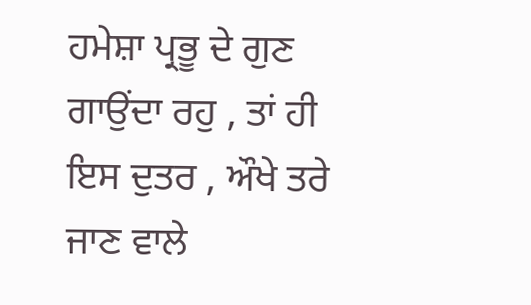ਹਮੇਸ਼ਾ ਪ੍ਰਭੂ ਦੇ ਗੁਣ ਗਾਉਂਦਾ ਰਹੁ , ਤਾਂ ਹੀ ਇਸ ਦੁਤਰ , ਔਖੇ ਤਰੇ ਜਾਣ ਵਾਲੇ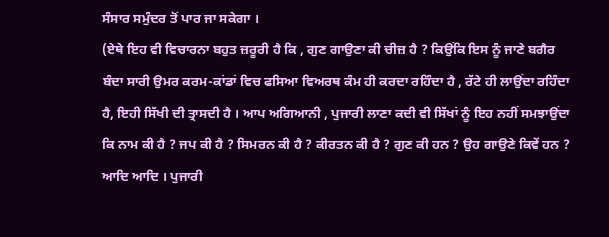ਸੰਸਾਰ ਸਮੁੰਦਰ ਤੋਂ ਪਾਰ ਜਾ ਸਕੇਗਾ ।
(ਏਥੇ ਇਹ ਵੀ ਵਿਚਾਰਨਾ ਬਹੁਤ ਜ਼ਰੂਰੀ ਹੈ ਕਿ , ਗੁਣ ਗਾਉਣਾ ਕੀ ਚੀਜ਼ ਹੈ ? ਕਿਉਂਕਿ ਇਸ ਨੂੰ ਜਾਣੇ ਬਗੈਰ ਬੰਦਾ ਸਾਰੀ ਉਮਰ ਕਰਮ-ਕਾਂਡਾਂ ਵਿਚ ਫਸਿਆ ਵਿਅਰਥ ਕੰਮ ਹੀ ਕਰਦਾ ਰਹਿੰਦਾ ਹੈ , ਰੱਟੇ ਹੀ ਲਾਉਂਦਾ ਰਹਿੰਦਾ ਹੈ, ਇਹੀ ਸਿੱਖੀ ਦੀ ਤ੍ਰਾਸਦੀ ਹੈ । ਆਪ ਅਗਿਆਨੀ , ਪੁਜਾਰੀ ਲਾਣਾ ਕਦੀ ਵੀ ਸਿੱਖਾਂ ਨੂੰ ਇਹ ਨਹੀਂ ਸਮਝਾਉਂਦਾ ਕਿ ਨਾਮ ਕੀ ਹੈ ? ਜਪ ਕੀ ਹੈ ? ਸਿਮਰਨ ਕੀ ਹੈ ? ਕੀਰਤਨ ਕੀ ਹੈ ? ਗੁਣ ਕੀ ਹਨ ? ਉਹ ਗਾਉਣੇ ਕਿਵੇਂ ਹਨ ? ਆਦਿ ਆਦਿ । ਪੁਜਾਰੀ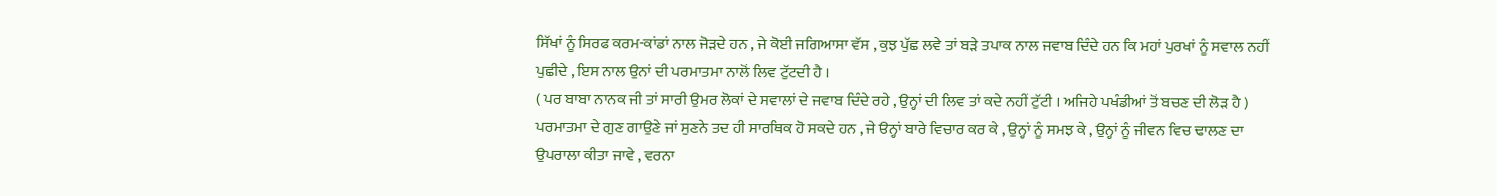ਸਿੱਖਾਂ ਨੂੰ ਸਿਰਫ ਕਰਮ-ਕਾਂਡਾਂ ਨਾਲ ਜੋੜਦੇ ਹਨ , ਜੇ ਕੋਈ ਜਗਿਆਸਾ ਵੱਸ , ਕੁਝ ਪੁੱਛ ਲਵੇ ਤਾਂ ਬੜੇ ਤਪਾਕ ਨਾਲ ਜਵਾਬ ਦਿੰਦੇ ਹਨ ਕਿ ਮਹਾਂ ਪੁਰਖਾਂ ਨੂੰ ਸਵਾਲ ਨਹੀਂ ਪੁਛੀਦੇ , ਇਸ ਨਾਲ ਉਨਾਂ ਦੀ ਪਰਮਾਤਮਾ ਨਾਲੋਂ ਲਿਵ ਟੁੱਟਦੀ ਹੈ ।
( ਪਰ ਬਾਬਾ ਨਾਨਕ ਜੀ ਤਾਂ ਸਾਰੀ ਉਮਰ ਲੋਕਾਂ ਦੇ ਸਵਾਲਾਂ ਦੇ ਜਵਾਬ ਦਿੰਦੇ ਰਹੇ , ਉਨ੍ਹਾਂ ਦੀ ਲਿਵ ਤਾਂ ਕਦੇ ਨਹੀਂ ਟੁੱਟੀ । ਅਜਿਹੇ ਪਖੰਡੀਆਂ ਤੋਂ ਬਚਣ ਦੀ ਲੋੜ ਹੈ )
ਪਰਮਾਤਮਾ ਦੇ ਗੁਣ ਗਾਉਣੇ ਜਾਂ ਸੁਣਨੇ ਤਦ ਹੀ ਸਾਰਥਿਕ ਹੋ ਸਕਦੇ ਹਨ , ਜੇ ੳਨ੍ਹਾਂ ਬਾਰੇ ਵਿਚਾਰ ਕਰ ਕੇ , ਉਨ੍ਹਾਂ ਨੂੰ ਸਮਝ ਕੇ , ਉਨ੍ਹਾਂ ਨੂੰ ਜੀਵਨ ਵਿਚ ਢਾਲਣ ਦਾ ਉਪਰਾਲਾ ਕੀਤਾ ਜਾਵੇ , ਵਰਨਾ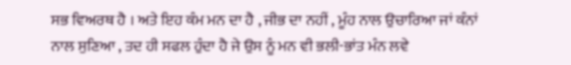ਸਭ ਵਿਅਰਥ ਹੈ । ਅਤੇ ਇਹ ਕੰਮ ਮਨ ਦਾ ਹੈ , ਜੀਭ ਦਾ ਨਹੀਂ , ਮੂੰਹ ਨਾਲ ਉਚਾਰਿਆ ਜਾਂ ਕੰਨਾਂ ਨਾਲ ਸੁਣਿਆ , ਤਦ ਹੀ ਸਫਲ ਹੁੰਦਾ ਹੈ ਜੇ ਉਸ ਨੂੰ ਮਨ ਵੀ ਭਲੀ-ਭਾਂਤ ਮੰਨ ਲਵੇ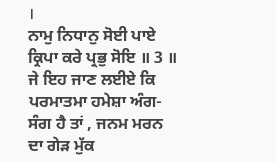।
ਨਾਮੁ ਨਿਧਾਨੁ ਸੋਈ ਪਾਏ ਕ੍ਰਿਪਾ ਕਰੇ ਪ੍ਰਭੁ ਸੋਇ ॥ 3 ॥
ਜੇ ਇਹ ਜਾਣ ਲਈਏ ਕਿ ਪਰਮਾਤਮਾ ਹਮੇਸ਼ਾ ਅੰਗ-ਸੰਗ ਹੈ ਤਾਂ , ਜਨਮ ਮਰਨ ਦਾ ਗੇੜ ਮੁੱਕ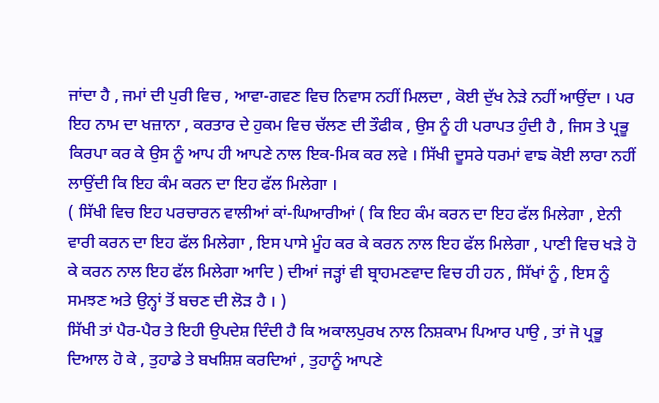ਜਾਂਦਾ ਹੈ , ਜਮਾਂ ਦੀ ਪੁਰੀ ਵਿਚ , ਆਵਾ-ਗਵਣ ਵਿਚ ਨਿਵਾਸ ਨਹੀਂ ਮਿਲਦਾ , ਕੋਈ ਦੁੱਖ ਨੇੜੇ ਨਹੀਂ ਆਉਂਦਾ । ਪਰ ਇਹ ਨਾਮ ਦਾ ਖਜ਼ਾਨਾ , ਕਰਤਾਰ ਦੇ ਹੁਕਮ ਵਿਚ ਚੱਲਣ ਦੀ ਤੌਫੀਕ , ਉਸ ਨੂੰ ਹੀ ਪਰਾਪਤ ਹੁੰਦੀ ਹੈ , ਜਿਸ ਤੇ ਪ੍ਰਭੂ ਕਿਰਪਾ ਕਰ ਕੇ ਉਸ ਨੂੰ ਆਪ ਹੀ ਆਪਣੇ ਨਾਲ ਇਕ-ਮਿਕ ਕਰ ਲਵੇ । ਸਿੱਖੀ ਦੂਸਰੇ ਧਰਮਾਂ ਵਾਙ ਕੋਈ ਲਾਰਾ ਨਹੀਂ ਲਾਉਂਦੀ ਕਿ ਇਹ ਕੰਮ ਕਰਨ ਦਾ ਇਹ ਫੱਲ ਮਿਲੇਗਾ ।
( ਸਿੱਖੀ ਵਿਚ ਇਹ ਪਰਚਾਰਨ ਵਾਲੀਆਂ ਕਾਂ-ਘਿਆਰੀਆਂ ( ਕਿ ਇਹ ਕੰਮ ਕਰਨ ਦਾ ਇਹ ਫੱਲ ਮਿਲੇਗਾ , ਏਨੀ ਵਾਰੀ ਕਰਨ ਦਾ ਇਹ ਫੱਲ ਮਿਲੇਗਾ , ਇਸ ਪਾਸੇ ਮੂੰਹ ਕਰ ਕੇ ਕਰਨ ਨਾਲ ਇਹ ਫੱਲ ਮਿਲੇਗਾ , ਪਾਣੀ ਵਿਚ ਖੜੇ ਹੋ ਕੇ ਕਰਨ ਨਾਲ ਇਹ ਫੱਲ ਮਿਲੇਗਾ ਆਦਿ ) ਦੀਆਂ ਜੜ੍ਹਾਂ ਵੀ ਬ੍ਰਾਹਮਣਵਾਦ ਵਿਚ ਹੀ ਹਨ , ਸਿੱਖਾਂ ਨੂੰ , ਇਸ ਨੂੰ ਸਮਝਣ ਅਤੇ ਉਨ੍ਹਾਂ ਤੋਂ ਬਚਣ ਦੀ ਲੋੜ ਹੈ । )
ਸਿੱਖੀ ਤਾਂ ਪੈਰ-ਪੈਰ ਤੇ ਇਹੀ ਉਪਦੇਸ਼ ਦਿੰਦੀ ਹੈ ਕਿ ਅਕਾਲਪੁਰਖ ਨਾਲ ਨਿਸ਼ਕਾਮ ਪਿਆਰ ਪਾਉ , ਤਾਂ ਜੋ ਪ੍ਰਭੂ ਦਿਆਲ ਹੋ ਕੇ , ਤੁਹਾਡੇ ਤੇ ਬਖਸ਼ਿਸ਼ ਕਰਦਿਆਂ , ਤੁਹਾਨੂੰ ਆਪਣੇ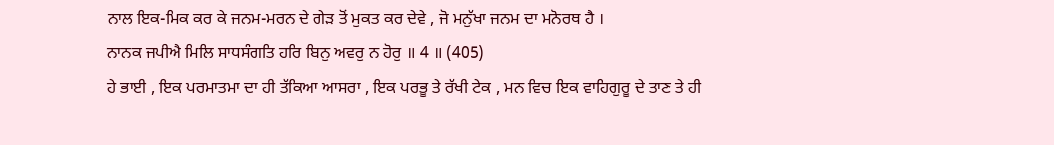ਨਾਲ ਇਕ-ਮਿਕ ਕਰ ਕੇ ਜਨਮ-ਮਰਨ ਦੇ ਗੇੜ ਤੋਂ ਮੁਕਤ ਕਰ ਦੇਵੇ , ਜੋ ਮਨੁੱਖਾ ਜਨਮ ਦਾ ਮਨੋਰਥ ਹੈ ।
ਨਾਨਕ ਜਪੀਐ ਮਿਲਿ ਸਾਧਸੰਗਤਿ ਹਰਿ ਬਿਨੁ ਅਵਰੁ ਨ ਹੋਰੁ ॥ 4 ॥ (405)
ਹੇ ਭਾਈ , ਇਕ ਪਰਮਾਤਮਾ ਦਾ ਹੀ ਤੱਕਿਆ ਆਸਰਾ , ਇਕ ਪਰਭੂ ਤੇ ਰੱਖੀ ਟੇਕ , ਮਨ ਵਿਚ ਇਕ ਵਾਹਿਗੁਰੂ ਦੇ ਤਾਣ ਤੇ ਹੀ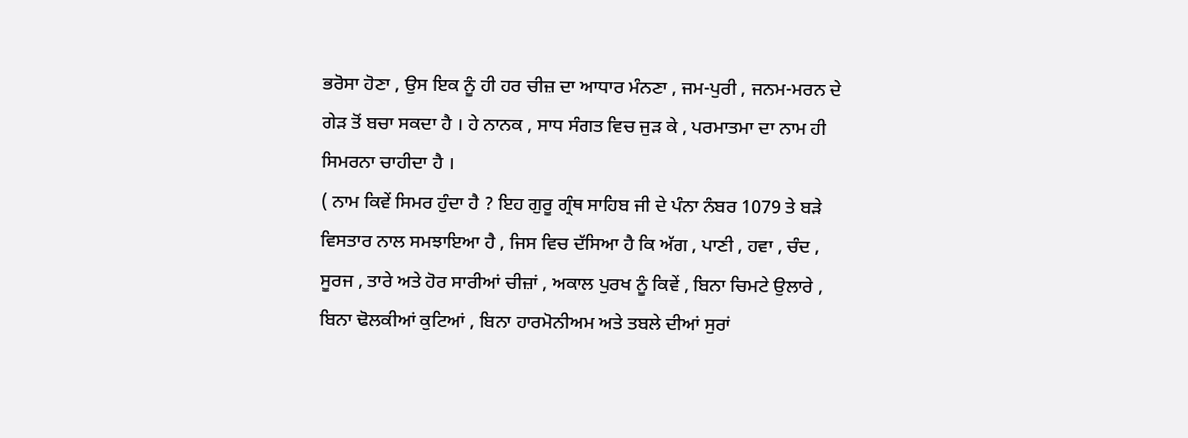ਭਰੋਸਾ ਹੋਣਾ , ਉਸ ਇਕ ਨੂੰ ਹੀ ਹਰ ਚੀਜ਼ ਦਾ ਆਧਾਰ ਮੰਨਣਾ , ਜਮ-ਪੁਰੀ , ਜਨਮ-ਮਰਨ ਦੇ ਗੇੜ ਤੋਂ ਬਚਾ ਸਕਦਾ ਹੈ । ਹੇ ਨਾਨਕ , ਸਾਧ ਸੰਗਤ ਵਿਚ ਜੁੜ ਕੇ , ਪਰਮਾਤਮਾ ਦਾ ਨਾਮ ਹੀ ਸਿਮਰਨਾ ਚਾਹੀਦਾ ਹੈ ।
( ਨਾਮ ਕਿਵੇਂ ਸਿਮਰ ਹੁੰਦਾ ਹੈ ? ਇਹ ਗੁਰੂ ਗ੍ਰੰਥ ਸਾਹਿਬ ਜੀ ਦੇ ਪੰਨਾ ਨੰਬਰ 1079 ਤੇ ਬੜੇ ਵਿਸਤਾਰ ਨਾਲ ਸਮਝਾਇਆ ਹੈ , ਜਿਸ ਵਿਚ ਦੱਸਿਆ ਹੈ ਕਿ ਅੱਗ , ਪਾਣੀ , ਹਵਾ , ਚੰਦ , ਸੂਰਜ , ਤਾਰੇ ਅਤੇ ਹੋਰ ਸਾਰੀਆਂ ਚੀਜ਼ਾਂ , ਅਕਾਲ ਪੁਰਖ ਨੂੰ ਕਿਵੇਂ , ਬਿਨਾ ਚਿਮਟੇ ਉਲਾਰੇ , ਬਿਨਾ ਢੋਲਕੀਆਂ ਕੁਟਿਆਂ , ਬਿਨਾ ਹਾਰਮੋਨੀਅਮ ਅਤੇ ਤਬਲੇ ਦੀਆਂ ਸੁਰਾਂ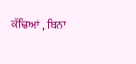ਕੱਢਿਆਂ , ਬਿਨਾ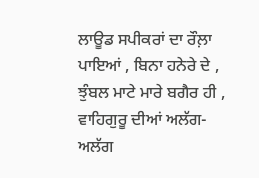ਲਾਊਡ ਸਪੀਕਰਾਂ ਦਾ ਰੌਲ਼ਾ ਪਾਇਆਂ , ਬਿਨਾ ਹਨੇਰੇ ਦੇ , ਝੁੰਬਲ ਮਾਟੇ ਮਾਰੇ ਬਗੈਰ ਹੀ , ਵਾਹਿਗੁਰੂ ਦੀਆਂ ਅਲੱਗ-ਅਲੱਗ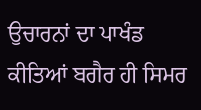ਉਚਾਰਨਾਂ ਦਾ ਪਾਖੰਡ ਕੀਤਿਆਂ ਬਗੈਰ ਹੀ ਸਿਮਰ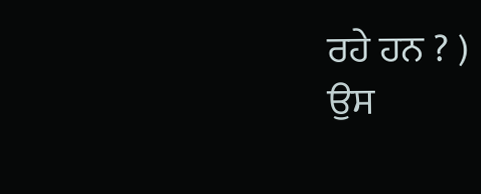ਰਹੇ ਹਨ ? )
ਉਸ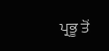ਪ੍ਰਭੂ ਤੋਂ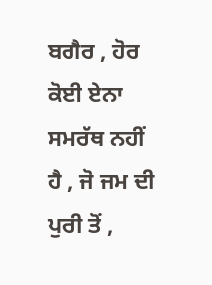ਬਗੈਰ , ਹੋਰ ਕੋਈ ਏਨਾ ਸਮਰੱਥ ਨਹੀਂ ਹੈ , ਜੋ ਜਮ ਦੀ ਪੁਰੀ ਤੋਂ ,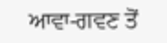ਆਵਾ-ਗਵਣ ਤੋਂ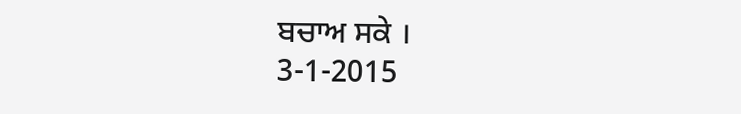ਬਚਾਅ ਸਕੇ ।
3-1-2015